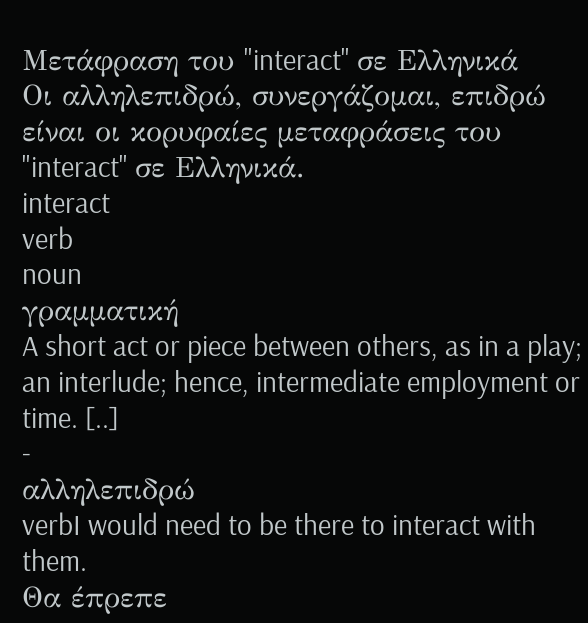Μετάφραση του "interact" σε Ελληνικά
Οι αλληλεπιδρώ, συνεργάζομαι, επιδρώ είναι οι κορυφαίες μεταφράσεις του "interact" σε Ελληνικά.
interact
verb
noun
γραμματική
A short act or piece between others, as in a play; an interlude; hence, intermediate employment or time. [..]
-
αλληλεπιδρώ
verbI would need to be there to interact with them.
Θα έπρεπε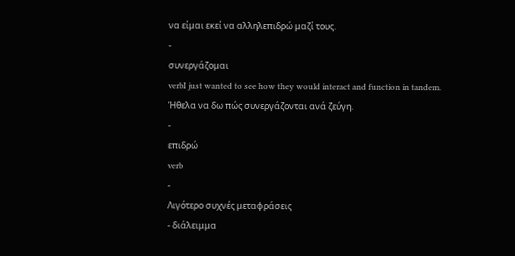να είμαι εκεί να αλληλεπιδρώ μαζί τους.
-
συνεργάζομαι
verbI just wanted to see how they would interact and function in tandem.
Ήθελα να δω πώς συνεργάζονται ανά ζεύγη.
-
επιδρώ
verb
-
Λιγότερο συχνές μεταφράσεις
- διάλειμμα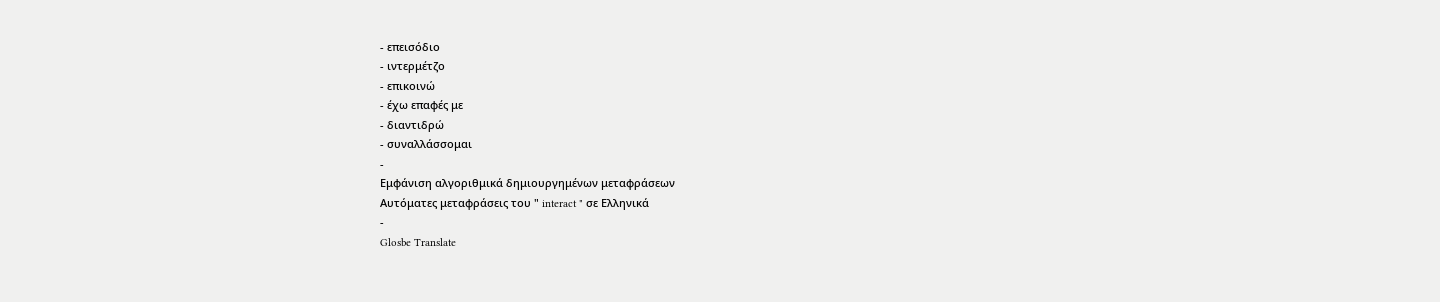- επεισόδιο
- ιντερμέτζο
- επικοινώ
- έχω επαφές με
- διαντιδρώ
- συναλλάσσομαι
-
Εμφάνιση αλγοριθμικά δημιουργημένων μεταφράσεων
Αυτόματες μεταφράσεις του " interact " σε Ελληνικά
-
Glosbe Translate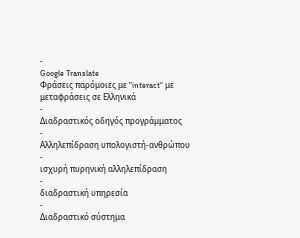-
Google Translate
Φράσεις παρόμοιες με "interact" με μεταφράσεις σε Ελληνικά
-
Διαδραστικός οδηγός προγράμματος
-
Αλληλεπίδραση υπολογιστή-ανθρώπου
-
ισχυρή πυρηνική αλληλεπίδραση
-
διαδραστική υπηρεσία
-
Διαδραστικό σύστημα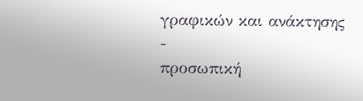γραφικών και ανάκτησης
-
προσωπική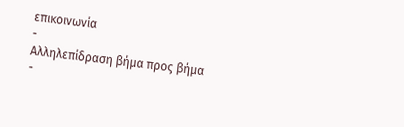επικοινωνία
-
Αλληλεπίδραση βήμα προς βήμα
-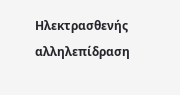Ηλεκτρασθενής αλληλεπίδραση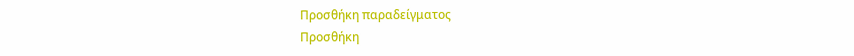Προσθήκη παραδείγματος
Προσθήκη